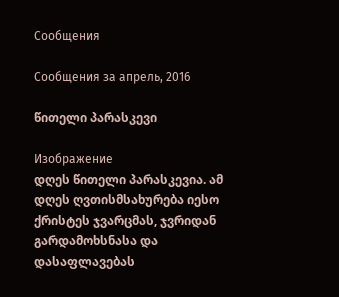Сообщения

Сообщения за апрель, 2016

წითელი პარასკევი

Изображение
დღეს წითელი პარასკევია. ამ დღეს ღვთისმსახურება იესო ქრისტეს ჯვარცმას, ჯვრიდან გარდამოხსნასა და დასაფლავებას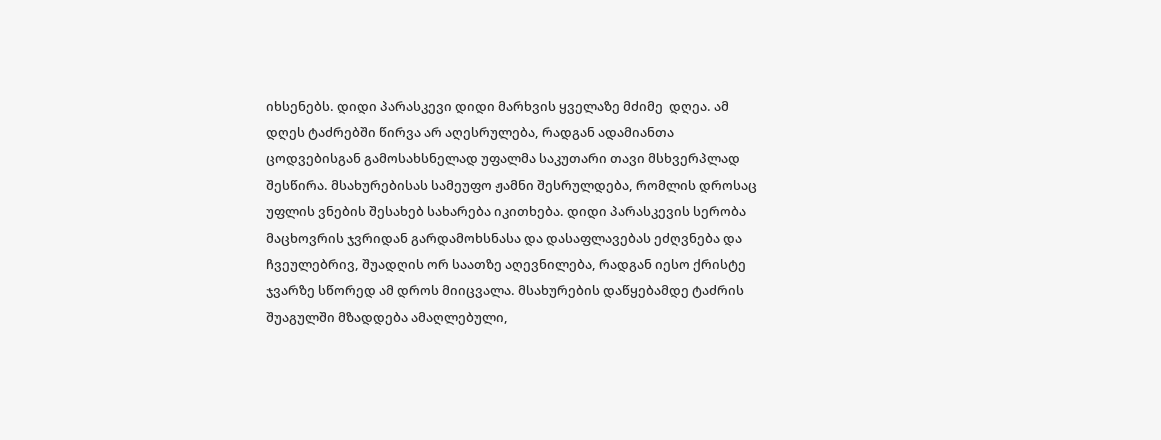იხსენებს. დიდი პარასკევი დიდი მარხვის ყველაზე მძიმე  დღეა. ამ დღეს ტაძრებში წირვა არ აღესრულება, რადგან ადამიანთა ცოდვებისგან გამოსახსნელად უფალმა საკუთარი თავი მსხვერპლად შესწირა. მსახურებისას სამეუფო ჟამნი შესრულდება, რომლის დროსაც უფლის ვნების შესახებ სახარება იკითხება. დიდი პარასკევის სერობა მაცხოვრის ჯვრიდან გარდამოხსნასა და დასაფლავებას ეძღვნება და ჩვეულებრივ, შუადღის ორ საათზე აღევნილება, რადგან იესო ქრისტე ჯვარზე სწორედ ამ დროს მიიცვალა. მსახურების დაწყებამდე ტაძრის შუაგულში მზადდება ამაღლებული,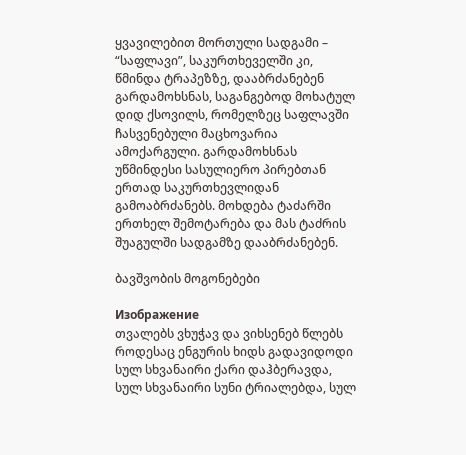ყვავილებით მორთული სადგამი – “საფლავი”, საკურთხეველში კი, წმინდა ტრაპეზზე, დააბრძანებენ გარდამოხსნას, საგანგებოდ მოხატულ დიდ ქსოვილს, რომელზეც საფლავში ჩასვენებული მაცხოვარია ამოქარგული. გარდამოხსნას უწმინდესი სასულიერო პირებთან ერთად საკურთხევლიდან გამოაბრძანებს. მოხდება ტაძარში ერთხელ შემოტარება და მას ტაძრის შუაგულში სადგამზე დააბრძანებენ.

ბავშვობის მოგონებები

Изображение
თვალებს ვხუჭავ და ვიხსენებ წლებს როდესაც ენგურის ხიდს გადავიდოდი სულ სხვანაირი ქარი დაჰბერავდა, სულ სხვანაირი სუნი ტრიალებდა, სულ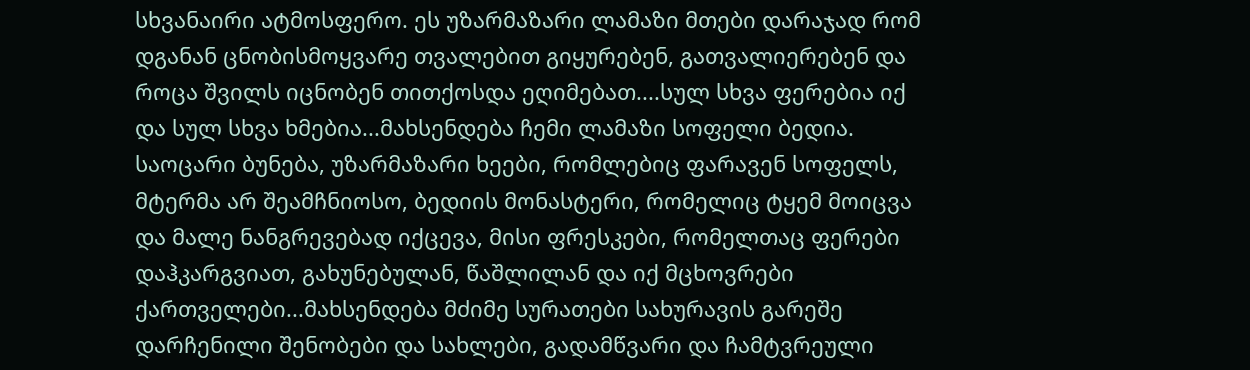სხვანაირი ატმოსფერო. ეს უზარმაზარი ლამაზი მთები დარაჯად რომ დგანან ცნობისმოყვარე თვალებით გიყურებენ, გათვალიერებენ და როცა შვილს იცნობენ თითქოსდა ეღიმებათ....სულ სხვა ფერებია იქ და სულ სხვა ხმებია...მახსენდება ჩემი ლამაზი სოფელი ბედია. საოცარი ბუნება, უზარმაზარი ხეები, რომლებიც ფარავენ სოფელს, მტერმა არ შეამჩნიოსო, ბედიის მონასტერი, რომელიც ტყემ მოიცვა და მალე ნანგრევებად იქცევა, მისი ფრესკები, რომელთაც ფერები დაჰკარგვიათ, გახუნებულან, წაშლილან და იქ მცხოვრები ქართველები...მახსენდება მძიმე სურათები სახურავის გარეშე დარჩენილი შენობები და სახლები, გადამწვარი და ჩამტვრეული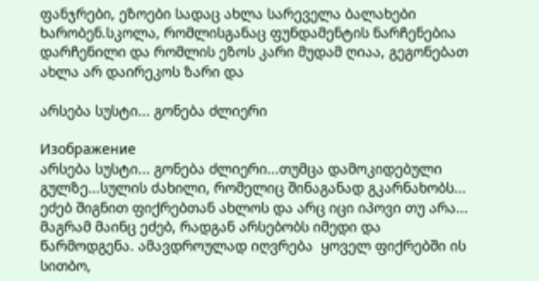ფანჯრები, ეზოები სადაც ახლა სარეველა ბალახები ხარობენ.სკოლა, რომლისგანაც ფუნდამენტის ნარჩენებია დარჩენილი და რომლის ეზოს კარი მუდამ ღიაა, გეგონებათ ახლა არ დაირეკოს ზარი და

არსება სუსტი... გონება ძლიერი

Изображение
არსება სუსტი... გონება ძლიერი...თუმცა დამოკიდებული გულზე...სულის ძახილი, რომელიც შინაგანად გკარნახობს... ეძებ შიგნით ფიქრებთან ახლოს და არც იცი იპოვი თუ არა... მაგრამ მაინც ეძებ, რადგან არსებობს იმედი და წარმოდგენა. ამავდროულად იღვრება  ყოველ ფიქრებში ის სითბო,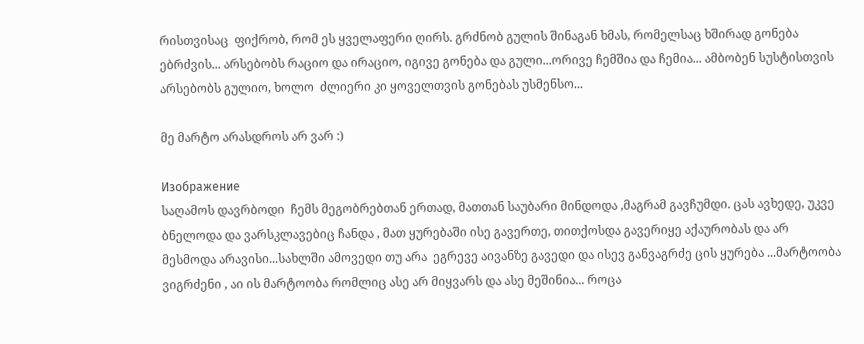რისთვისაც  ფიქრობ, რომ ეს ყველაფერი ღირს. გრძნობ გულის შინაგან ხმას, რომელსაც ხშირად გონება ებრძვის... არსებობს რაციო და ირაციო, იგივე გონება და გული...ორივე ჩემშია და ჩემია... ამბობენ სუსტისთვის არსებობს გულიო, ხოლო  ძლიერი კი ყოველთვის გონებას უსმენსო...

მე მარტო არასდროს არ ვარ :)

Изображение
საღამოს დავრბოდი  ჩემს მეგობრებთან ერთად, მათთან საუბარი მინდოდა ,მაგრამ გავჩუმდი. ცას ავხედე, უკვე ბნელოდა და ვარსკლავებიც ჩანდა , მათ ყურებაში ისე გავერთე, თითქოსდა გავერიყე აქაურობას და არ მესმოდა არავისი...სახლში ამოვედი თუ არა  ეგრევე აივანზე გავედი და ისევ განვაგრძე ცის ყურება ...მარტოობა ვიგრძენი , აი ის მარტოობა რომლიც ასე არ მიყვარს და ასე მეშინია... როცა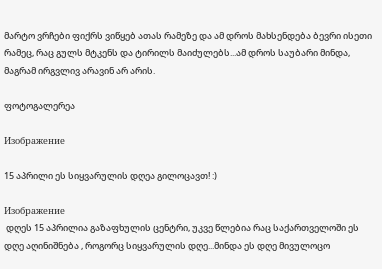მარტო ვრჩები ფიქრს ვიწყებ ათას რამეზე და ამ დროს მახსენდება ბევრი ისეთი რამეც, რაც გულს მტკენს და ტირილს მაიძულებს...ამ დროს საუბარი მინდა, მაგრამ ირგვლივ არავინ არ არის.

ფოტოგალერეა

Изображение

15 აპრილი ეს სიყვარულის დღეა გილოცავთ! :)

Изображение
 დღეს 15 აპრილია გაზაფხულის ცენტრი, უკვე წლებია რაც საქართველოში ეს დღე აღინიშნება , როგორც სიყვარულის დღე...მინდა ეს დღე მივულოცო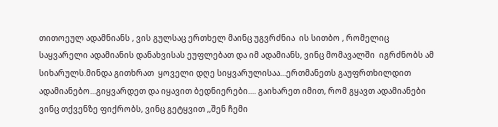თითოეულ ადამნიანს , ვის გულსაც ერთხელ მაინც უგვრძნია  ის სითბო , რომელიც საყვარელი ადამიანის დანახვისას ეუფლებათ და იმ ადამიანს, ვინც მომავალში  იგრძნობს ამ სიხარულს.მინდა გითხრათ  ყოველი დღე სიყვარულისაა...ერთმანეთს გაუფრთხილდით ადამიანებო...გიყვარდეთ და იყავით ბედნიერები.... გაიხარეთ იმით, რომ გყავთ ადამიანები ვინც თქვენზე ფიქრობს, ვინც გეტყვით ,,შენ ჩემი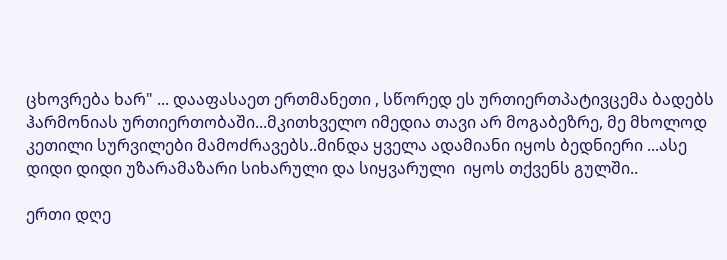ცხოვრება ხარ" ... დააფასაეთ ერთმანეთი , სწორედ ეს ურთიერთპატივცემა ბადებს ჰარმონიას ურთიერთობაში...მკითხველო იმედია თავი არ მოგაბეზრე, მე მხოლოდ კეთილი სურვილები მამოძრავებს..მინდა ყველა ადამიანი იყოს ბედნიერი ...ასე დიდი დიდი უზარამაზარი სიხარული და სიყვარული  იყოს თქვენს გულში..

ერთი დღე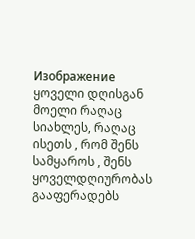Изображение
ყოველი დღისგან მოელი რაღაც სიახლეს, რაღაც ისეთს , რომ შენს სამყაროს , შენს ყოველდღიურობას გააფერადებს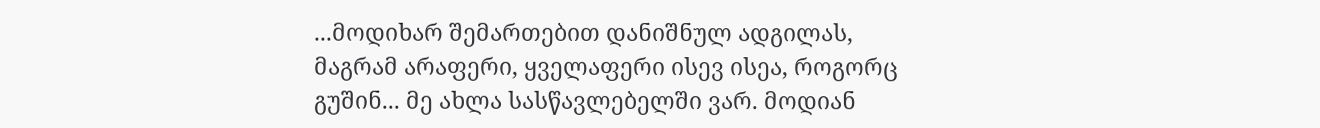...მოდიხარ შემართებით დანიშნულ ადგილას, მაგრამ არაფერი, ყველაფერი ისევ ისეა, როგორც  გუშინ... მე ახლა სასწავლებელში ვარ. მოდიან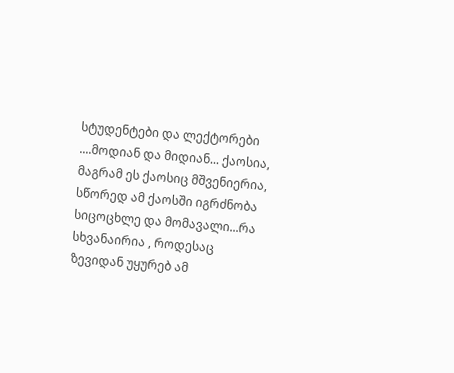სტუდენტები და ლექტორები ....მოდიან და მიდიან... ქაოსია, მაგრამ ეს ქაოსიც მშვენიერია, სწორედ ამ ქაოსში იგრძნობა სიცოცხლე და მომავალი...რა სხვანაირია , როდესაც ზევიდან უყურებ ამ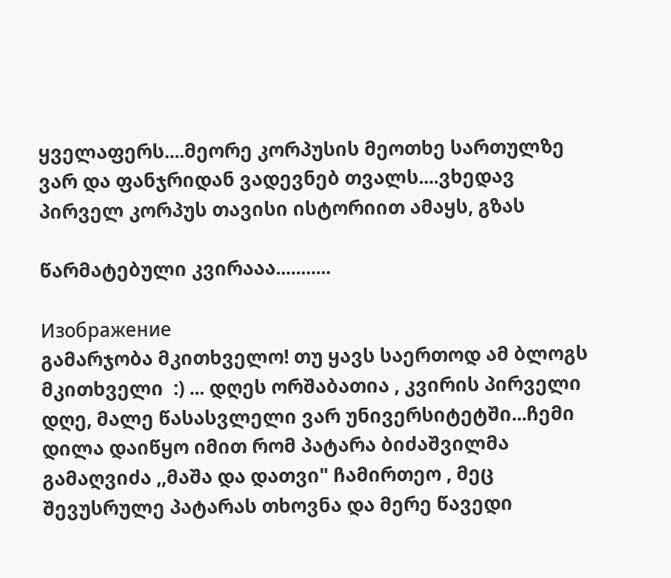ყველაფერს....მეორე კორპუსის მეოთხე სართულზე ვარ და ფანჯრიდან ვადევნებ თვალს....ვხედავ პირველ კორპუს თავისი ისტორიით ამაყს, გზას

წარმატებული კვირააა...........

Изображение
გამარჯობა მკითხველო! თუ ყავს საერთოდ ამ ბლოგს მკითხველი  :) ... დღეს ორშაბათია , კვირის პირველი დღე, მალე წასასვლელი ვარ უნივერსიტეტში...ჩემი დილა დაიწყო იმით რომ პატარა ბიძაშვილმა გამაღვიძა ,,მაშა და დათვი" ჩამირთეო , მეც შევუსრულე პატარას თხოვნა და მერე წავედი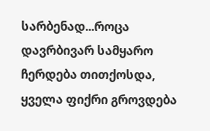სარბენად...როცა დავრბივარ სამყარო ჩერდება თითქოსდა, ყველა ფიქრი გროვდება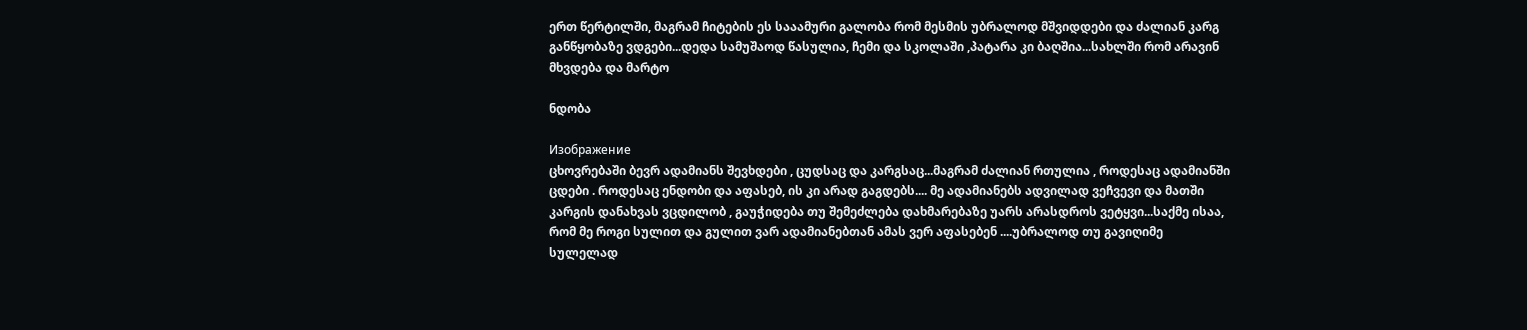ერთ წერტილში, მაგრამ ჩიტების ეს სააამური გალობა რომ მესმის უბრალოდ მშვიდდები და ძალიან კარგ განწყობაზე ვდგები...დედა სამუშაოდ წასულია, ჩემი და სკოლაში ,პატარა კი ბაღშია...სახლში რომ არავინ მხვდება და მარტო

ნდობა

Изображение
ცხოვრებაში ბევრ ადამიანს შევხდები , ცუდსაც და კარგსაც...მაგრამ ძალიან რთულია , როდესაც ადამიანში ცდები . როდესაც ენდობი და აფასებ, ის კი არად გაგდებს.... მე ადამიანებს ადვილად ვეჩვევი და მათში კარგის დანახვას ვცდილობ , გაუჭიდება თუ შემეძლება დახმარებაზე უარს არასდროს ვეტყვი...საქმე ისაა, რომ მე როგი სულით და გულით ვარ ადამიანებთან ამას ვერ აფასებენ ....უბრალოდ თუ გავიღიმე სულელად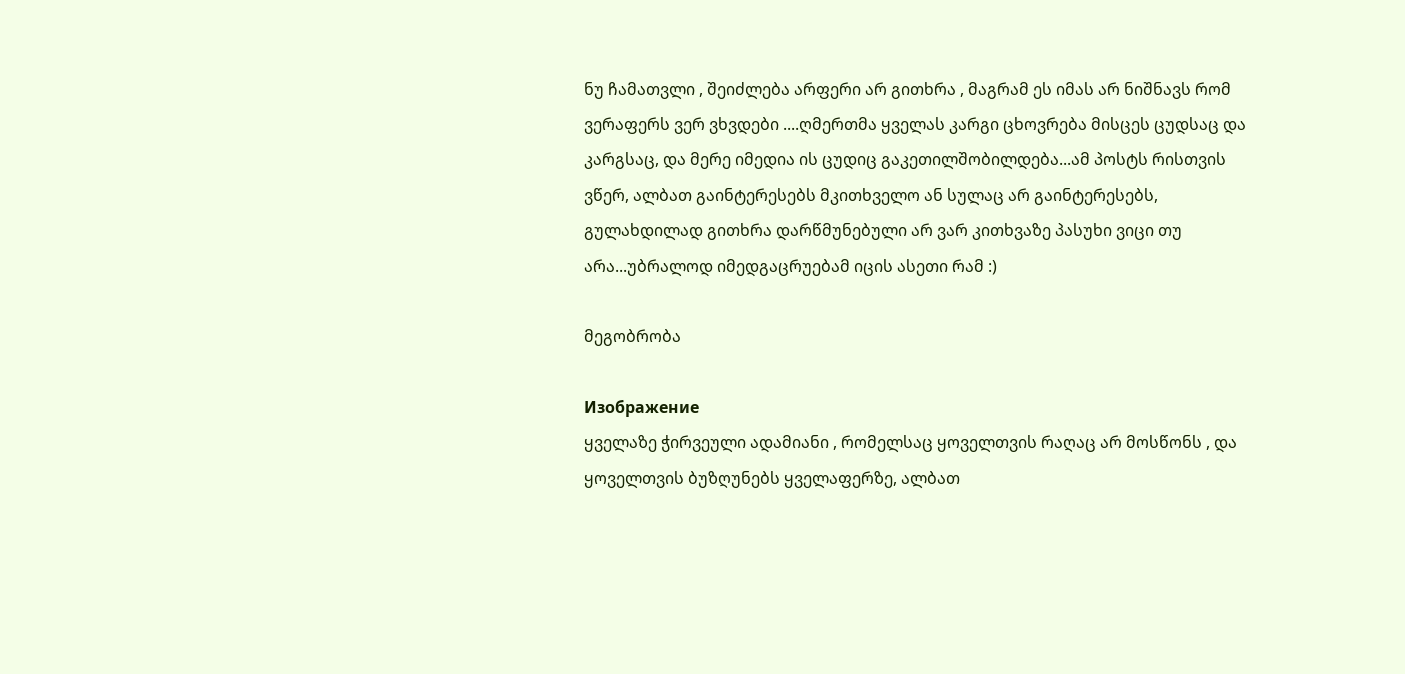ნუ ჩამათვლი , შეიძლება არფერი არ გითხრა , მაგრამ ეს იმას არ ნიშნავს რომ ვერაფერს ვერ ვხვდები ....ღმერთმა ყველას კარგი ცხოვრება მისცეს ცუდსაც და კარგსაც, და მერე იმედია ის ცუდიც გაკეთილშობილდება...ამ პოსტს რისთვის ვწერ, ალბათ გაინტერესებს მკითხველო ან სულაც არ გაინტერესებს, გულახდილად გითხრა დარწმუნებული არ ვარ კითხვაზე პასუხი ვიცი თუ არა...უბრალოდ იმედგაცრუებამ იცის ასეთი რამ :)

მეგობრობა

Изображение
ყველაზე ჭირვეული ადამიანი , რომელსაც ყოველთვის რაღაც არ მოსწონს , და ყოველთვის ბუზღუნებს ყველაფერზე, ალბათ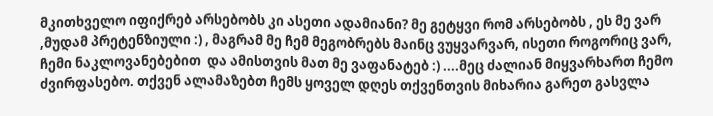მკითხველო იფიქრებ არსებობს კი ასეთი ადამიანი? მე გეტყვი რომ არსებობს , ეს მე ვარ ,მუდამ პრეტენზიული :) , მაგრამ მე ჩემ მეგობრებს მაინც ვუყვარვარ, ისეთი როგორიც ვარ, ჩემი ნაკლოვანებებით  და ამისთვის მათ მე ვაფანატებ :) ....მეც ძალიან მიყვარხართ ჩემო ძვირფასებო. თქვენ ალამაზებთ ჩემს ყოველ დღეს თქვენთვის მიხარია გარეთ გასვლა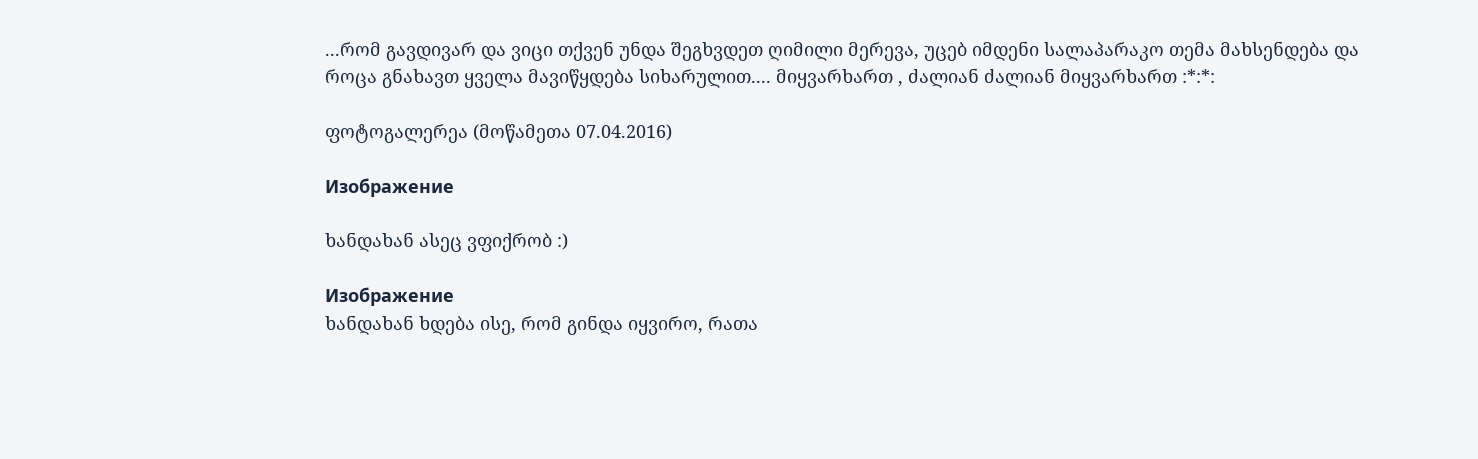...რომ გავდივარ და ვიცი თქვენ უნდა შეგხვდეთ ღიმილი მერევა, უცებ იმდენი სალაპარაკო თემა მახსენდება და როცა გნახავთ ყველა მავიწყდება სიხარულით.... მიყვარხართ , ძალიან ძალიან მიყვარხართ :*:*:

ფოტოგალერეა (მოწამეთა 07.04.2016)

Изображение

ხანდახან ასეც ვფიქრობ :)

Изображение
ხანდახან ხდება ისე, რომ გინდა იყვირო, რათა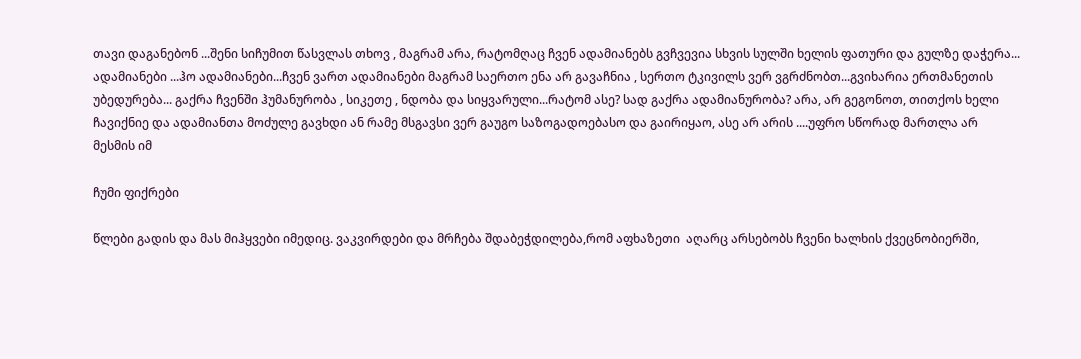თავი დაგანებონ ...შენი სიჩუმით წასვლას თხოვ , მაგრამ არა, რატომღაც ჩვენ ადამიანებს გვჩვევია სხვის სულში ხელის ფათური და გულზე დაჭერა... ადამიანები ...ჰო ადამიანები...ჩვენ ვართ ადამიანები მაგრამ საერთო ენა არ გავაჩნია , სერთო ტკივილს ვერ ვგრძნობთ...გვიხარია ერთმანეთის უბედურება... გაქრა ჩვენში ჰუმანურობა , სიკეთე , ნდობა და სიყვარული...რატომ ასე? სად გაქრა ადამიანურობა? არა, არ გეგონოთ, თითქოს ხელი ჩავიქნიე და ადამიანთა მოძულე გავხდი ან რამე მსგავსი ვერ გაუგო საზოგადოებასო და გაირიყაო, ასე არ არის ....უფრო სწორად მართლა არ მესმის იმ

ჩუმი ფიქრები

წლები გადის და მას მიჰყვები იმედიც. ვაკვირდები და მრჩება შდაბეჭდილება,რომ აფხაზეთი  აღარც არსებობს ჩვენი ხალხის ქვეცნობიერში,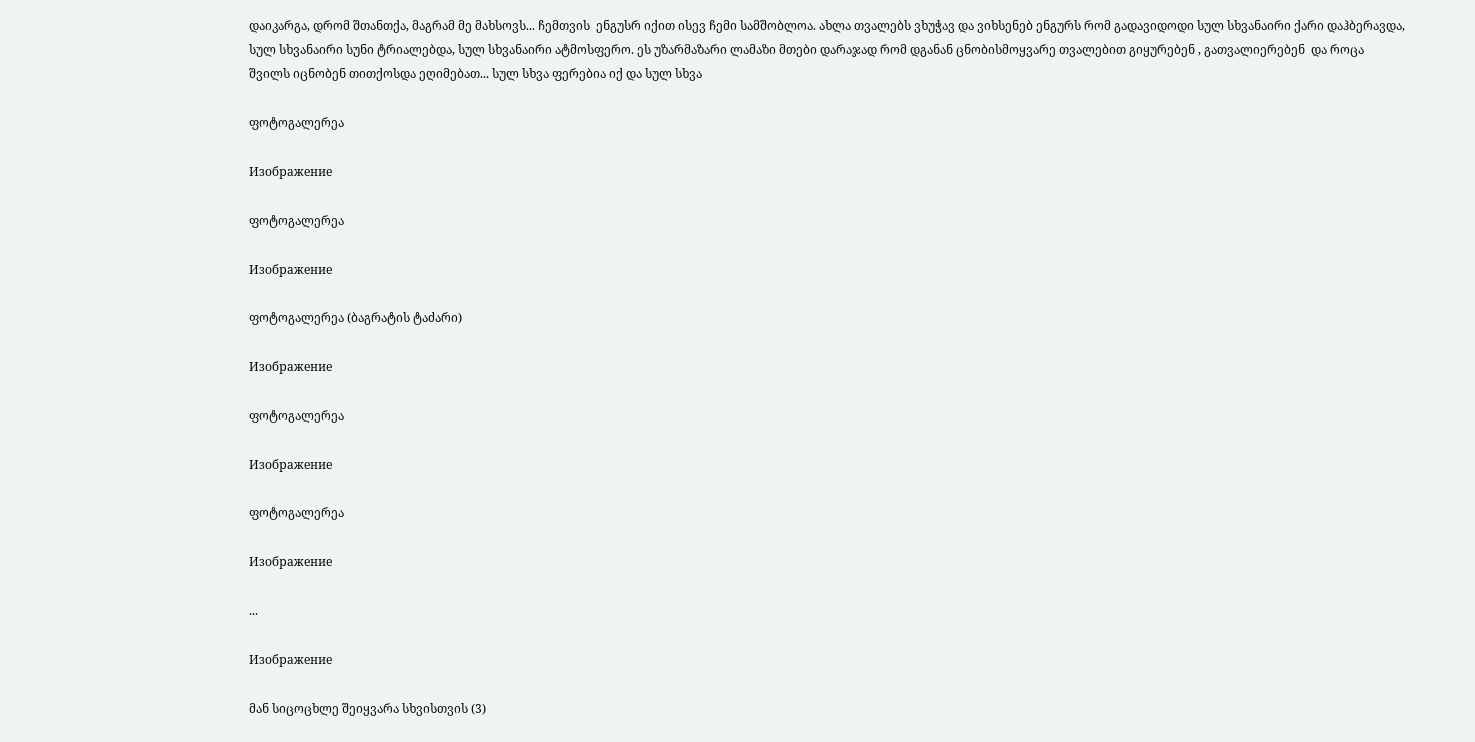დაიკარგა, დრომ შთანთქა, მაგრამ მე მახსოვს... ჩემთვის  ენგუსრ იქით ისევ ჩემი სამშობლოა. ახლა თვალებს ვხუჭავ და ვიხსენებ ენგურს რომ გადავიდოდი სულ სხვანაირი ქარი დაჰბერავდა, სულ სხვანაირი სუნი ტრიალებდა, სულ სხვანაირი ატმოსფერო. ეს უზარმაზარი ლამაზი მთები დარაჯად რომ დგანან ცნობისმოყვარე თვალებით გიყურებენ , გათვალიერებენ  და როცა შვილს იცნობენ თითქოსდა ეღიმებათ... სულ სხვა ფერებია იქ და სულ სხვა

ფოტოგალერეა

Изображение

ფოტოგალერეა

Изображение

ფოტოგალერეა (ბაგრატის ტაძარი)

Изображение

ფოტოგალერეა

Изображение

ფოტოგალერეა

Изображение

...

Изображение

მან სიცოცხლე შეიყვარა სხვისთვის (3)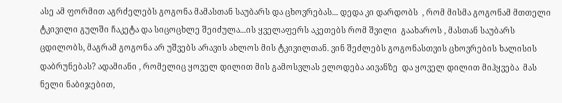ასე ამ ფორმით აგრძელებს გოგონა მამასთან საუბარს და ცხოვრებას... დედა კი დარდობს  , რომ მისმა გოგონამ მთთელი ტკივილი გულში ჩაკეტა და სიცოცხლე შეიძულა...ის ყველაფერს აკეთებს რომ შვილი  გაახაროს , მასთან საუბარს ცდილობს, მაგრამ გოგონა არ უშვებს არავის ახლოს მის ტკივილთან. ვინ შეძლებს გოგონასთვის ცხოვრების ხალისის დაბრუნებას? ადამიანი , რომელიც ყოველ დილით მის გამოსვლას ელოდება აივანზე  და ყოველ დილით მიჰყვება  მას ნელი ნაბიჯებით,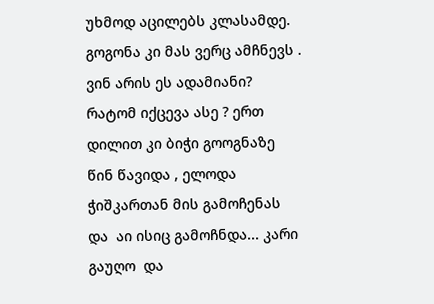უხმოდ აცილებს კლასამდე. გოგონა კი მას ვერც ამჩნევს . ვინ არის ეს ადამიანი? რატომ იქცევა ასე ? ერთ დილით კი ბიჭი გოოგნაზე წინ წავიდა , ელოდა ჭიშკართან მის გამოჩენას და  აი ისიც გამოჩნდა... კარი გაუღო  და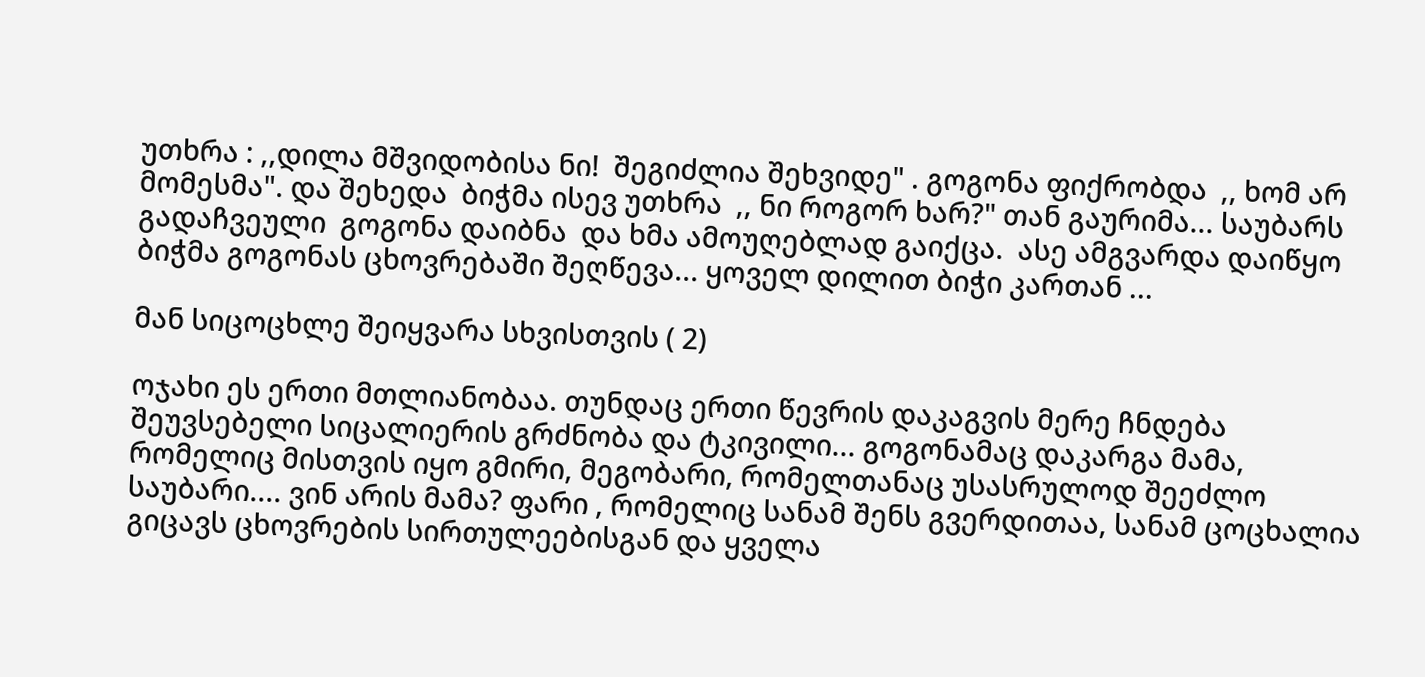უთხრა : ,,დილა მშვიდობისა ნი!  შეგიძლია შეხვიდე" . გოგონა ფიქრობდა  ,, ხომ არ მომესმა". და შეხედა  ბიჭმა ისევ უთხრა  ,, ნი როგორ ხარ?" თან გაურიმა... საუბარს გადაჩვეული  გოგონა დაიბნა  და ხმა ამოუღებლად გაიქცა.  ასე ამგვარდა დაიწყო  ბიჭმა გოგონას ცხოვრებაში შეღწევა... ყოველ დილით ბიჭი კართან ...

მან სიცოცხლე შეიყვარა სხვისთვის ( 2)

ოჯახი ეს ერთი მთლიანობაა. თუნდაც ერთი წევრის დაკაგვის მერე ჩნდება შეუვსებელი სიცალიერის გრძნობა და ტკივილი... გოგონამაც დაკარგა მამა, რომელიც მისთვის იყო გმირი, მეგობარი, რომელთანაც უსასრულოდ შეეძლო საუბარი.... ვინ არის მამა? ფარი , რომელიც სანამ შენს გვერდითაა, სანამ ცოცხალია გიცავს ცხოვრების სირთულეებისგან და ყველა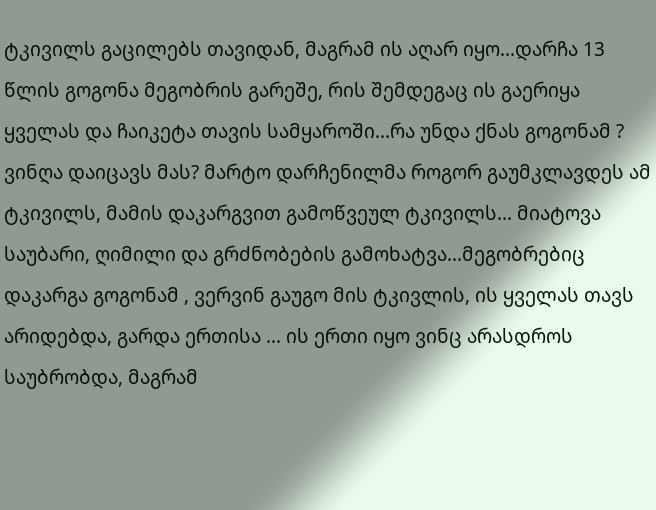ტკივილს გაცილებს თავიდან, მაგრამ ის აღარ იყო...დარჩა 13 წლის გოგონა მეგობრის გარეშე, რის შემდეგაც ის გაერიყა ყველას და ჩაიკეტა თავის სამყაროში...რა უნდა ქნას გოგონამ ? ვინღა დაიცავს მას? მარტო დარჩენილმა როგორ გაუმკლავდეს ამ ტკივილს, მამის დაკარგვით გამოწვეულ ტკივილს... მიატოვა საუბარი, ღიმილი და გრძნობების გამოხატვა...მეგობრებიც დაკარგა გოგონამ , ვერვინ გაუგო მის ტკივლის, ის ყველას თავს არიდებდა, გარდა ერთისა ... ის ერთი იყო ვინც არასდროს საუბრობდა, მაგრამ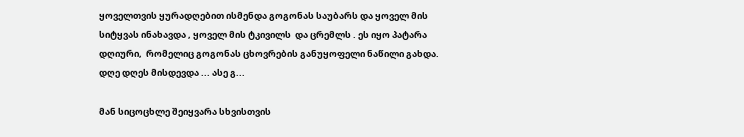ყოველთვის ყურადღებით ისმენდა გოგონას საუბარს და ყოველ მის სიტყვას ინახავდა , ყოველ მის ტკივილს  და ცრემლს . ეს იყო პატარა დღიური,  რომელიც გოგონას ცხოვრების განუყოფელი ნაწილი გახდა. დღე დღეს მისდევდა ... ასე გ...

მან სიცოცხლე შეიყვარა სხვისთვის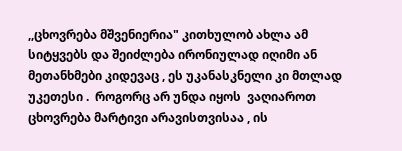,,ცხოვრება მშვენიერია" კითხულობ ახლა ამ სიტყვებს და შეიძლება ირონიულად იღიმი ან მეთანხმები კიდევაც , ეს უკანასკნელი კი მთლად  უკეთესი .  როგორც არ უნდა იყოს  ვაღიაროთ ცხოვრება მარტივი არავისთვისაა , ის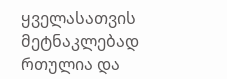ყველასათვის  მეტნაკლებად რთულია და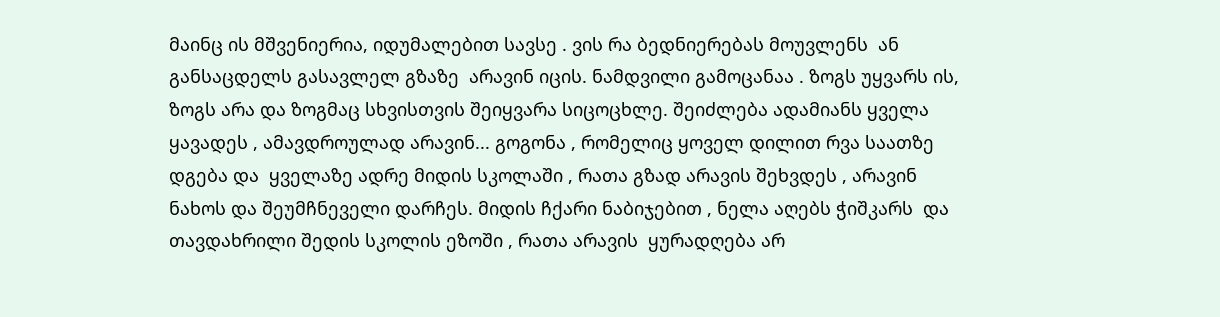მაინც ის მშვენიერია, იდუმალებით სავსე . ვის რა ბედნიერებას მოუვლენს  ან განსაცდელს გასავლელ გზაზე  არავინ იცის. ნამდვილი გამოცანაა . ზოგს უყვარს ის, ზოგს არა და ზოგმაც სხვისთვის შეიყვარა სიცოცხლე. შეიძლება ადამიანს ყველა ყავადეს , ამავდროულად არავინ... გოგონა , რომელიც ყოველ დილით რვა საათზე  დგება და  ყველაზე ადრე მიდის სკოლაში , რათა გზად არავის შეხვდეს , არავინ ნახოს და შეუმჩნეველი დარჩეს. მიდის ჩქარი ნაბიჯებით , ნელა აღებს ჭიშკარს  და თავდახრილი შედის სკოლის ეზოში , რათა არავის  ყურადღება არ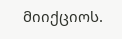მიიქციოს.